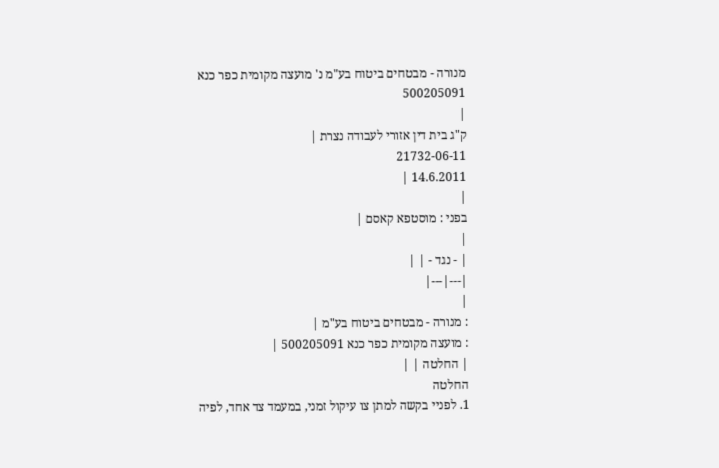מנורה - מבטחים ביטוח בע"מ נ' מועצה מקומית כפר כנא 500205091
|
ק"ג בית דין אזורי לעבודה נצרת |
21732-06-11
14.6.2011 |
|
בפני : מוסטפא קאסם |
|
| - נגד - | |
|---|---|
|
: מנורה - מבטחים ביטוח בע"מ |
: מועצה מקומית כפר כנא 500205091 |
| החלטה | |
החלטה
1. לפניי בקשה למתן צו עיקול זמני, במעמד צד אחד, לפיה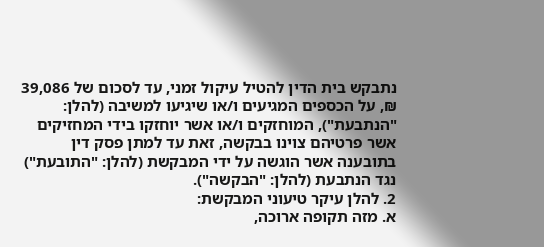נתבקש בית הדין להטיל עיקול זמני, עד לסכום של 39,086 ₪, על הכספים המגיעים ו/או שיגיעו למשיבה (להלן: "הנתבעת"), המוחזקים ו/או אשר יוחזקו בידי המחזיקים אשר פרטיהם צוינו בבקשה, זאת עד למתן פסק דין בתובענה אשר הוגשה על ידי המבקשת (להלן: "התובעת") נגד הנתבעת (להלן: "הבקשה").
2. להלן עיקר טיעוני המבקשת:
א. מזה תקופה ארוכה,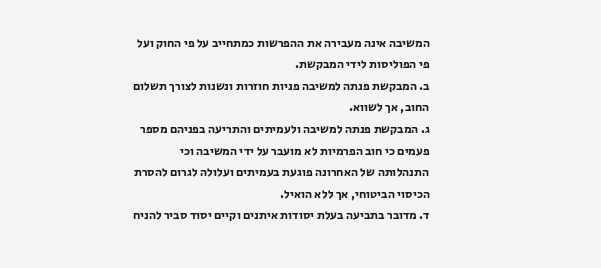המשיבה אינה מעבירה את ההפרשות כמתחייב על פי החוק ועל פי הפוליסות לידי המבקשת.
ב. המבקשת פנתה למשיבה פניות חוזרות ונשנות לצורך תשלום החוב, אך לשווא.
ג. המבקשת פנתה למשיבה ולעמיתים והתריעה בפניהם מספר פעמים כי חוב הפרמיות לא מועבר על ידי המשיבה וכי התנהלותה של האחרונה פוגעת בעמיתים ועלולה לגרום להסרת הכיסוי הביטוחי, אך ללא הואיל.
ד. מדובר בתביעה בעלת יסודות איתנים וקיים יסוד סביר להניח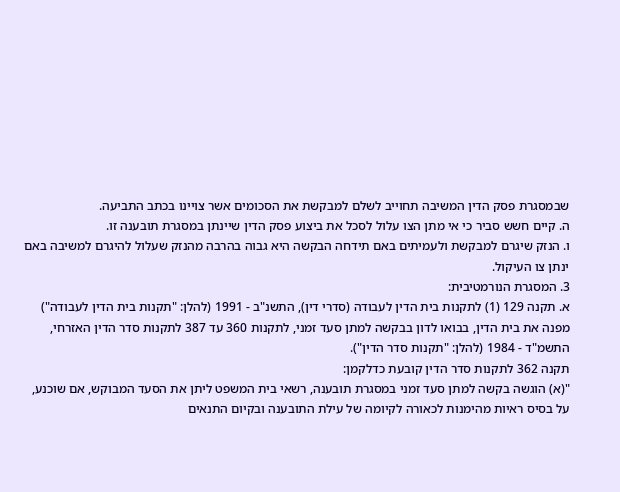שבמסגרת פסק הדין המשיבה תחוייב לשלם למבקשת את הסכומים אשר צויינו בכתב התביעה.
ה. קיים חשש סביר כי אי מתן הצו עלול לסכל את ביצוע פסק הדין שיינתן במסגרת תובענה זו.
ו. הנזק שיגרם למבקשת ולעמיתים באם תידחה הבקשה היא גבוה בהרבה מהנזק שעלול להיגרם למשיבה באם ינתן צו העיקול.
3. המסגרת הנורמטיבית:
א. תקנה 129 (1) לתקנות בית הדין לעבודה (סדרי דין), התשנ"ב - 1991 (להלן: "תקנות בית הדין לעבודה") מפנה את בית הדין, בבואו לדון בבקשה למתן סעד זמני, לתקנות 360 עד 387 לתקנות סדר הדין האזרחי, התשמ"ד - 1984 (להלן: "תקנות סדר הדין").
תקנה 362 לתקנות סדר הדין קובעת כדלקמן:
"(א) הוגשה בקשה למתן סעד זמני במסגרת תובענה, רשאי בית המשפט ליתן את הסעד המבוקש, אם שוכנע, על בסיס ראיות מהימנות לכאורה לקיומה של עילת התובענה ובקיום התנאים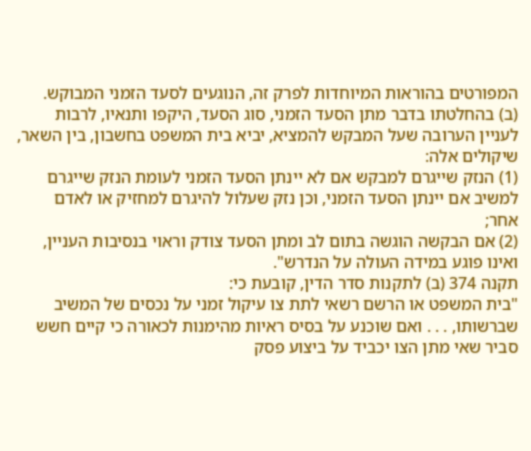המפורטים בהוראות המיוחדות לפרק זה, הנוגעים לסעד הזמני המבוקש.
(ב) בהחלטתו בדבר מתן הסעד הזמני, סוג הסעד, היקפו ותנאיו, לרבות לעניין הערובה שעל המבקש להמציא, יביא בית המשפט בחשבון, בין השאר, שיקולים אלה:
(1) הנזק שייגרם למבקש אם לא יינתן הסעד הזמני לעומת הנזק שייגרם למשיב אם יינתן הסעד הזמני, וכן נזק שעלול להיגרם למחזיק או לאדם אחר;
(2) אם הבקשה הוגשה בתום לב ומתן הסעד צודק וראוי בנסיבות העניין, ואינו פוגע במידה העולה על הנדרש".
תקנה 374 (ב) לתקנות סדר הדין, קובעת כי:
"בית המשפט או הרשם רשאי לתת צו עיקול זמני על נכסים של המשיב שברשותו, . . . ואם שוכנע על בסיס ראיות מהימנות לכאורה כי קיים חשש סביר שאי מתן הצו יכביד על ביצוע פסק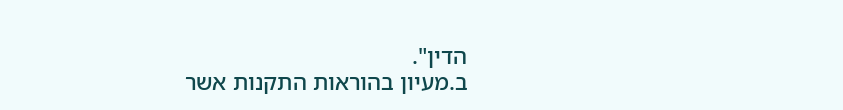הדין".
ב.מעיון בהוראות התקנות אשר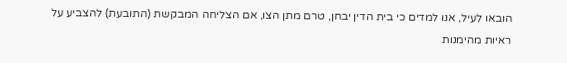הובאו לעיל, אנו למדים כי בית הדין יבחן, טרם מתן הצו, אם הצליחה המבקשת (התובעת) להצביע על ראיות מהימנות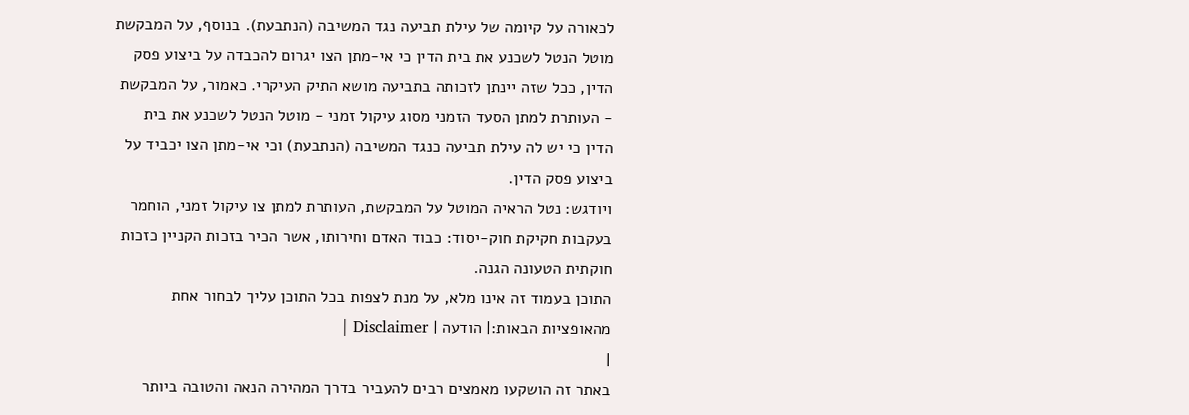לכאורה על קיומה של עילת תביעה נגד המשיבה (הנתבעת). בנוסף, על המבקשת מוטל הנטל לשכנע את בית הדין כי אי-מתן הצו יגרום להכבדה על ביצוע פסק הדין, ככל שזה יינתן לזכותה בתביעה מושא התיק העיקרי. כאמור, על המבקשת - העותרת למתן הסעד הזמני מסוג עיקול זמני - מוטל הנטל לשכנע את בית הדין כי יש לה עילת תביעה כנגד המשיבה (הנתבעת) וכי אי-מתן הצו יכביד על ביצוע פסק הדין.
ויודגש: נטל הראיה המוטל על המבקשת, העותרת למתן צו עיקול זמני, הוחמר בעקבות חקיקת חוק-יסוד: כבוד האדם וחירותו, אשר הכיר בזכות הקניין כזכות חוקתית הטעונה הגנה.
התוכן בעמוד זה אינו מלא, על מנת לצפות בכל התוכן עליך לבחור אחת מהאופציות הבאות:| הודעה | Disclaimer |
|
באתר זה הושקעו מאמצים רבים להעביר בדרך המהירה הנאה והטובה ביותר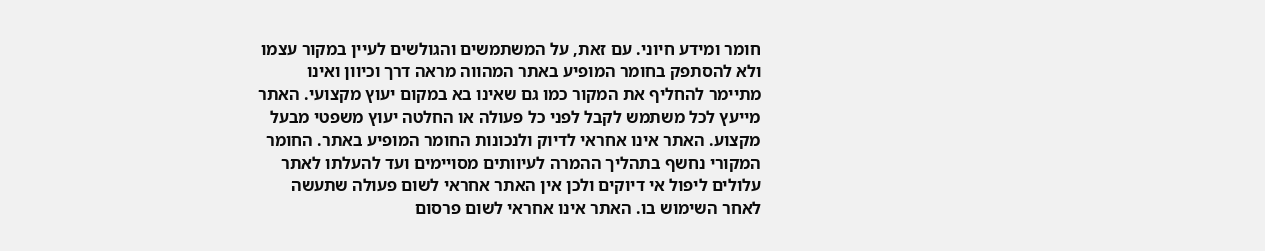חומר ומידע חיוני. עם זאת, על המשתמשים והגולשים לעיין במקור עצמו ולא להסתפק בחומר המופיע באתר המהווה מראה דרך וכיוון ואינו מתיימר להחליף את המקור כמו גם שאינו בא במקום יעוץ מקצועי. האתר מייעץ לכל משתמש לקבל לפני כל פעולה או החלטה יעוץ משפטי מבעל מקצוע. האתר אינו אחראי לדיוק ולנכונות החומר המופיע באתר. החומר המקורי נחשף בתהליך ההמרה לעיוותים מסויימים ועד להעלתו לאתר עלולים ליפול אי דיוקים ולכן אין האתר אחראי לשום פעולה שתעשה לאחר השימוש בו. האתר אינו אחראי לשום פרסום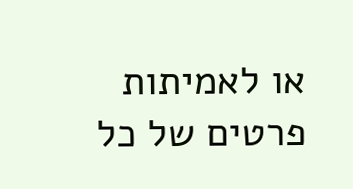או לאמיתות פרטים של כל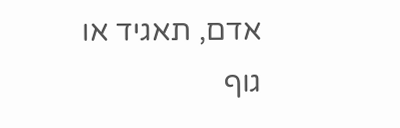אדם, תאגיד או גוף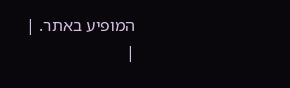המופיע באתר. |
|